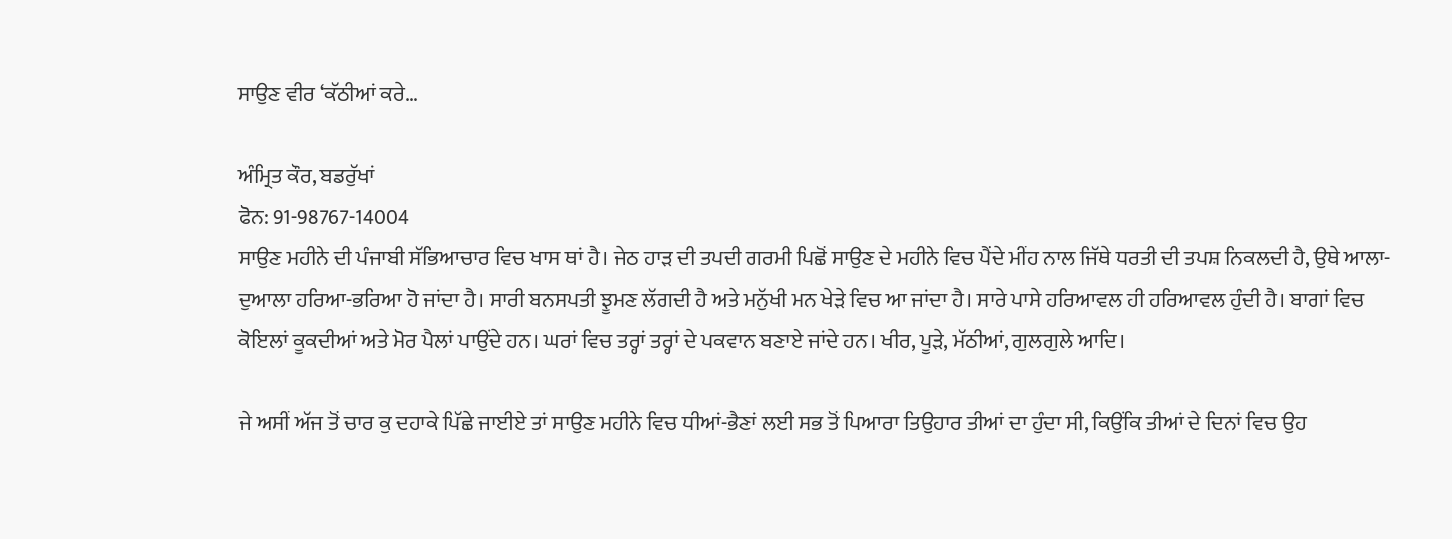ਸਾਉਣ ਵੀਰ ‘ਕੱਠੀਆਂ ਕਰੇ…

ਅੰਮ੍ਰਿਤ ਕੌਰ, ਬਡਰੁੱਖਾਂ
ਫੋਨ: 91-98767-14004
ਸਾਉਣ ਮਹੀਨੇ ਦੀ ਪੰਜਾਬੀ ਸੱਭਿਆਚਾਰ ਵਿਚ ਖਾਸ ਥਾਂ ਹੈ। ਜੇਠ ਹਾੜ ਦੀ ਤਪਦੀ ਗਰਮੀ ਪਿਛੋਂ ਸਾਉਣ ਦੇ ਮਹੀਨੇ ਵਿਚ ਪੈਂਦੇ ਮੀਂਹ ਨਾਲ ਜਿੱਥੇ ਧਰਤੀ ਦੀ ਤਪਸ਼ ਨਿਕਲਦੀ ਹੈ, ਉਥੇ ਆਲਾ-ਦੁਆਲਾ ਹਰਿਆ-ਭਰਿਆ ਹੋ ਜਾਂਦਾ ਹੈ। ਸਾਰੀ ਬਨਸਪਤੀ ਝੂਮਣ ਲੱਗਦੀ ਹੈ ਅਤੇ ਮਨੁੱਖੀ ਮਨ ਖੇੜੇ ਵਿਚ ਆ ਜਾਂਦਾ ਹੈ। ਸਾਰੇ ਪਾਸੇ ਹਰਿਆਵਲ ਹੀ ਹਰਿਆਵਲ ਹੁੰਦੀ ਹੈ। ਬਾਗਾਂ ਵਿਚ ਕੋਇਲਾਂ ਕੂਕਦੀਆਂ ਅਤੇ ਮੋਰ ਪੈਲਾਂ ਪਾਉਂਦੇ ਹਨ। ਘਰਾਂ ਵਿਚ ਤਰ੍ਹਾਂ ਤਰ੍ਹਾਂ ਦੇ ਪਕਵਾਨ ਬਣਾਏ ਜਾਂਦੇ ਹਨ। ਖੀਰ, ਪੂੜੇ, ਮੱਠੀਆਂ, ਗੁਲਗੁਲੇ ਆਦਿ।

ਜੇ ਅਸੀਂ ਅੱਜ ਤੋਂ ਚਾਰ ਕੁ ਦਹਾਕੇ ਪਿੱਛੇ ਜਾਈਏ ਤਾਂ ਸਾਉਣ ਮਹੀਨੇ ਵਿਚ ਧੀਆਂ-ਭੈਣਾਂ ਲਈ ਸਭ ਤੋਂ ਪਿਆਰਾ ਤਿਉਹਾਰ ਤੀਆਂ ਦਾ ਹੁੰਦਾ ਸੀ, ਕਿਉਂਕਿ ਤੀਆਂ ਦੇ ਦਿਨਾਂ ਵਿਚ ਉਹ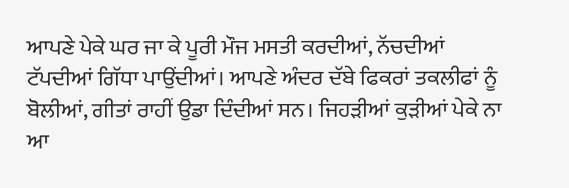ਆਪਣੇ ਪੇਕੇ ਘਰ ਜਾ ਕੇ ਪੂਰੀ ਮੌਜ ਮਸਤੀ ਕਰਦੀਆਂ, ਨੱਚਦੀਆਂ ਟੱਪਦੀਆਂ ਗਿੱਧਾ ਪਾਉਂਦੀਆਂ। ਆਪਣੇ ਅੰਦਰ ਦੱਬੇ ਫਿਕਰਾਂ ਤਕਲੀਫਾਂ ਨੂੰ ਬੋਲੀਆਂ, ਗੀਤਾਂ ਰਾਹੀਂ ਉਡਾ ਦਿੰਦੀਆਂ ਸਨ। ਜਿਹੜੀਆਂ ਕੁੜੀਆਂ ਪੇਕੇ ਨਾ ਆ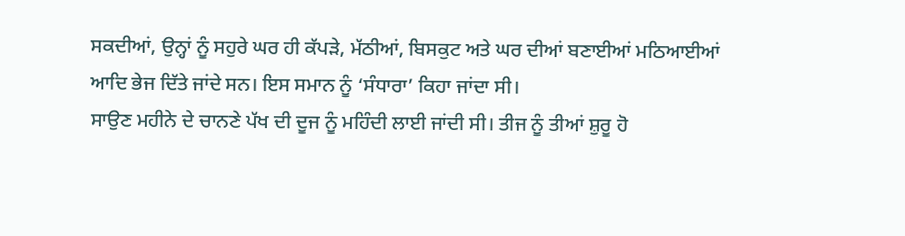ਸਕਦੀਆਂ, ਉਨ੍ਹਾਂ ਨੂੰ ਸਹੁਰੇ ਘਰ ਹੀ ਕੱਪੜੇ, ਮੱਠੀਆਂ, ਬਿਸਕੁਟ ਅਤੇ ਘਰ ਦੀਆਂ ਬਣਾਈਆਂ ਮਠਿਆਈਆਂ ਆਦਿ ਭੇਜ ਦਿੱਤੇ ਜਾਂਦੇ ਸਨ। ਇਸ ਸਮਾਨ ਨੂੰ ‘ਸੰਧਾਰਾ’ ਕਿਹਾ ਜਾਂਦਾ ਸੀ।
ਸਾਉਣ ਮਹੀਨੇ ਦੇ ਚਾਨਣੇ ਪੱਖ ਦੀ ਦੂਜ ਨੂੰ ਮਹਿੰਦੀ ਲਾਈ ਜਾਂਦੀ ਸੀ। ਤੀਜ ਨੂੰ ਤੀਆਂ ਸ਼ੁਰੂ ਹੋ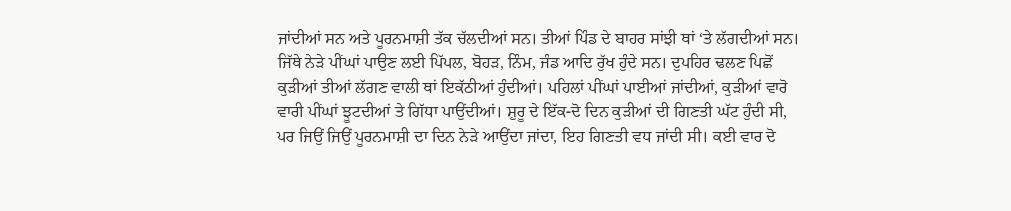ਜਾਂਦੀਆਂ ਸਨ ਅਤੇ ਪੂਰਨਮਾਸ਼ੀ ਤੱਕ ਚੱਲਦੀਆਂ ਸਨ। ਤੀਆਂ ਪਿੰਡ ਦੇ ਬਾਹਰ ਸਾਂਝੀ ਥਾਂ ‘ਤੇ ਲੱਗਦੀਆਂ ਸਨ। ਜਿੱਥੇ ਨੇੜੇ ਪੀਂਘਾਂ ਪਾਉਣ ਲਈ ਪਿੱਪਲ, ਬੋਹੜ, ਨਿੰਮ, ਜੰਡ ਆਦਿ ਰੁੱਖ ਹੁੰਦੇ ਸਨ। ਦੁਪਹਿਰ ਢਲਣ ਪਿਛੋਂ ਕੁੜੀਆਂ ਤੀਆਂ ਲੱਗਣ ਵਾਲੀ ਥਾਂ ਇਕੱਠੀਆਂ ਹੁੰਦੀਆਂ। ਪਹਿਲਾਂ ਪੀਂਘਾਂ ਪਾਈਆਂ ਜਾਂਦੀਆਂ, ਕੁੜੀਆਂ ਵਾਰੋ ਵਾਰੀ ਪੀਂਘਾਂ ਝੂਟਦੀਆਂ ਤੇ ਗਿੱਧਾ ਪਾਉਂਦੀਆਂ। ਸ਼ੁਰੂ ਦੇ ਇੱਕ-ਦੋ ਦਿਨ ਕੁੜੀਆਂ ਦੀ ਗਿਣਤੀ ਘੱਟ ਹੁੰਦੀ ਸੀ, ਪਰ ਜਿਉਂ ਜਿਉਂ ਪੂਰਨਮਾਸ਼ੀ ਦਾ ਦਿਨ ਨੇੜੇ ਆਉਂਦਾ ਜਾਂਦਾ, ਇਹ ਗਿਣਤੀ ਵਧ ਜਾਂਦੀ ਸੀ। ਕਈ ਵਾਰ ਦੋ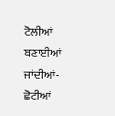ਟੋਲੀਆਂ ਬਣਾਈਆਂ ਜਾਂਦੀਆਂ-ਛੋਟੀਆਂ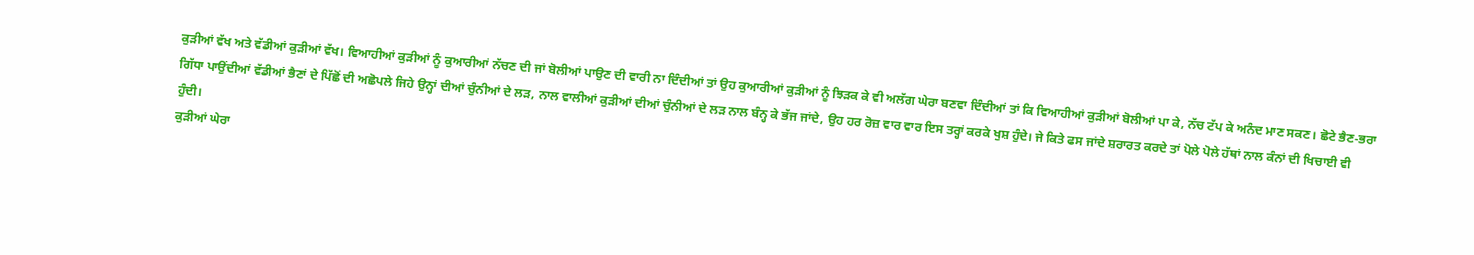ਕੁੜੀਆਂ ਵੱਖ ਅਤੇ ਵੱਡੀਆਂ ਕੁੜੀਆਂ ਵੱਖ। ਵਿਆਹੀਆਂ ਕੁੜੀਆਂ ਨੂੰ ਕੁਆਰੀਆਂ ਨੱਚਣ ਦੀ ਜਾਂ ਬੋਲੀਆਂ ਪਾਉਣ ਦੀ ਵਾਰੀ ਨਾ ਦਿੰਦੀਆਂ ਤਾਂ ਉਹ ਕੁਆਰੀਆਂ ਕੁੜੀਆਂ ਨੂੰ ਝਿੜਕ ਕੇ ਵੀ ਅਲੱਗ ਘੇਰਾ ਬਣਵਾ ਦਿੰਦੀਆਂ ਤਾਂ ਕਿ ਵਿਆਹੀਆਂ ਕੁੜੀਆਂ ਬੋਲੀਆਂ ਪਾ ਕੇ, ਨੱਚ ਟੱਪ ਕੇ ਅਨੰਦ ਮਾਣ ਸਕਣ। ਛੋਟੇ ਭੈਣ-ਭਰਾ ਗਿੱਧਾ ਪਾਉਂਦੀਆਂ ਵੱਡੀਆਂ ਭੈਣਾਂ ਦੇ ਪਿੱਛੋਂ ਦੀ ਅਛੋਪਲੇ ਜਿਹੇ ਉਨ੍ਹਾਂ ਦੀਆਂ ਚੁੰਨੀਆਂ ਦੇ ਲੜ, ਨਾਲ ਵਾਲੀਆਂ ਕੁੜੀਆਂ ਦੀਆਂ ਚੁੰਨੀਆਂ ਦੇ ਲੜ ਨਾਲ ਬੰਨ੍ਹ ਕੇ ਭੱਜ ਜਾਂਦੇ, ਉਹ ਹਰ ਰੋਜ਼ ਵਾਰ ਵਾਰ ਇਸ ਤਰ੍ਹਾਂ ਕਰਕੇ ਖੁਸ਼ ਹੁੰਦੇ। ਜੇ ਕਿਤੇ ਫਸ ਜਾਂਦੇ ਸ਼ਰਾਰਤ ਕਰਦੇ ਤਾਂ ਪੋਲੇ ਪੋਲੇ ਹੱਥਾਂ ਨਾਲ ਕੰਨਾਂ ਦੀ ਖਿਚਾਈ ਵੀ ਹੁੰਦੀ।
ਕੁੜੀਆਂ ਘੇਰਾ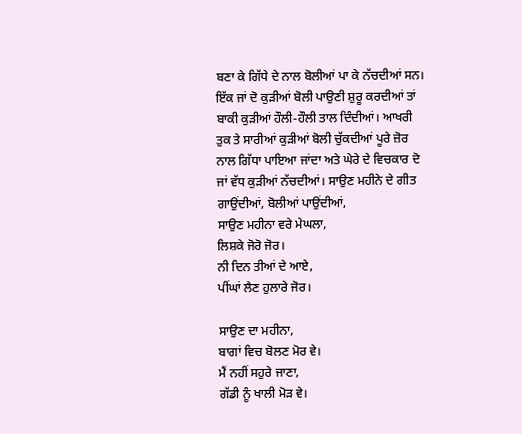ਬਣਾ ਕੇ ਗਿੱਧੇ ਦੇ ਨਾਲ ਬੋਲੀਆਂ ਪਾ ਕੇ ਨੱਚਦੀਆਂ ਸਨ। ਇੱਕ ਜਾਂ ਦੋ ਕੁੜੀਆਂ ਬੋਲੀ ਪਾਉਣੀ ਸ਼ੁਰੂ ਕਰਦੀਆਂ ਤਾਂ ਬਾਕੀ ਕੁੜੀਆਂ ਹੌਲੀ-ਹੌਲੀ ਤਾਲ ਦਿੰਦੀਆਂ। ਆਖਰੀ ਤੁਕ ਤੇ ਸਾਰੀਆਂ ਕੁੜੀਆਂ ਬੋਲੀ ਚੁੱਕਦੀਆਂ ਪੂਰੇ ਜ਼ੋਰ ਨਾਲ ਗਿੱਧਾ ਪਾਇਆ ਜਾਂਦਾ ਅਤੇ ਘੇਰੇ ਦੇ ਵਿਚਕਾਰ ਦੋ ਜਾਂ ਵੱਧ ਕੁੜੀਆਂ ਨੱਚਦੀਆਂ। ਸਾਉਣ ਮਹੀਨੇ ਦੇ ਗੀਤ ਗਾਉਂਦੀਆਂ, ਬੋਲੀਆਂ ਪਾਉਂਦੀਆਂ,
ਸਾਉਣ ਮਹੀਨਾ ਵਰੇ ਮੇਘਲਾ,
ਲਿਸ਼ਕੇ ਜੋਰੋ ਜੋਰ।
ਨੀ ਦਿਨ ਤੀਆਂ ਦੇ ਆਏ,
ਪੀਂਘਾਂ ਲੈਣ ਹੁਲਾਰੇ ਜੋਰ।

ਸਾਉਣ ਦਾ ਮਹੀਨਾ,
ਬਾਗਾਂ ਵਿਚ ਬੋਲਣ ਮੋਰ ਵੇ।
ਮੈਂ ਨਹੀਂ ਸਹੁਰੇ ਜਾਣਾ,
ਗੱਡੀ ਨੂੰ ਖਾਲੀ ਮੋੜ ਵੇ।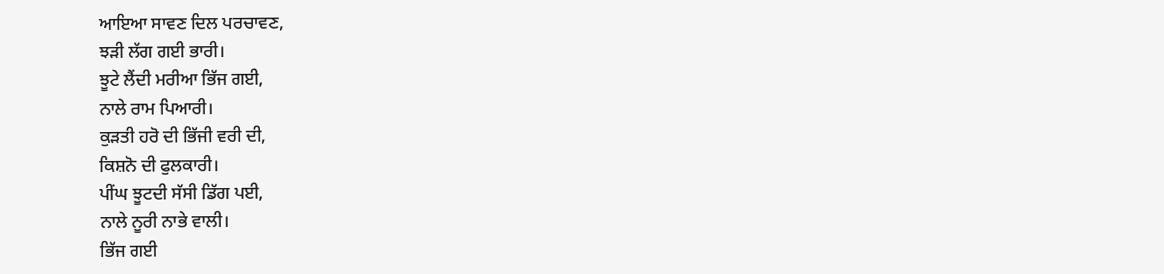ਆਇਆ ਸਾਵਣ ਦਿਲ ਪਰਚਾਵਣ,
ਝੜੀ ਲੱਗ ਗਈ ਭਾਰੀ।
ਝੂਟੇ ਲੈਂਦੀ ਮਰੀਆ ਭਿੱਜ ਗਈ,
ਨਾਲੇ ਰਾਮ ਪਿਆਰੀ।
ਕੁੜਤੀ ਹਰੋ ਦੀ ਭਿੱਜੀ ਵਰੀ ਦੀ,
ਕਿਸ਼ਨੋ ਦੀ ਫੁਲਕਾਰੀ।
ਪੀਂਘ ਝੂਟਦੀ ਸੱਸੀ ਡਿੱਗ ਪਈ,
ਨਾਲੇ ਨੂਰੀ ਨਾਭੇ ਵਾਲੀ।
ਭਿੱਜ ਗਈ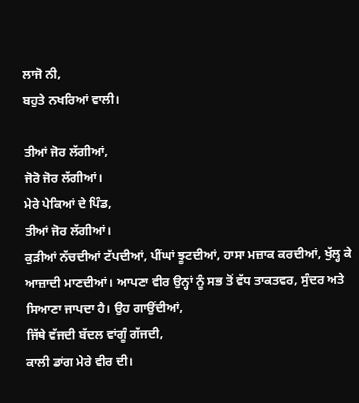ਲਾਜੋ ਨੀ,
ਬਹੁਤੇ ਨਖਰਿਆਂ ਵਾਲੀ।

ਤੀਆਂ ਜੋਰ ਲੱਗੀਆਂ,
ਜੋਰੋ ਜੋਰ ਲੱਗੀਆਂ।
ਮੇਰੇ ਪੇਕਿਆਂ ਦੇ ਪਿੰਡ,
ਤੀਆਂ ਜੋਰ ਲੱਗੀਆਂ।
ਕੁੜੀਆਂ ਨੱਚਦੀਆਂ ਟੱਪਦੀਆਂ, ਪੀਂਘਾਂ ਝੂਟਦੀਆਂ, ਹਾਸਾ ਮਜ਼ਾਕ ਕਰਦੀਆਂ, ਖੁੱਲ੍ਹ ਕੇ ਆਜ਼ਾਦੀ ਮਾਣਦੀਆਂ। ਆਪਣਾ ਵੀਰ ਉਨ੍ਹਾਂ ਨੂੰ ਸਭ ਤੋਂ ਵੱਧ ਤਾਕਤਵਰ, ਸੁੰਦਰ ਅਤੇ ਸਿਆਣਾ ਜਾਪਦਾ ਹੈ। ਉਹ ਗਾਉਂਦੀਆਂ,
ਜਿੱਥੇ ਵੱਜਦੀ ਬੱਦਲ ਵਾਂਗੂੰ ਗੱਜਦੀ,
ਕਾਲੀ ਡਾਂਗ ਮੇਰੇ ਵੀਰ ਦੀ।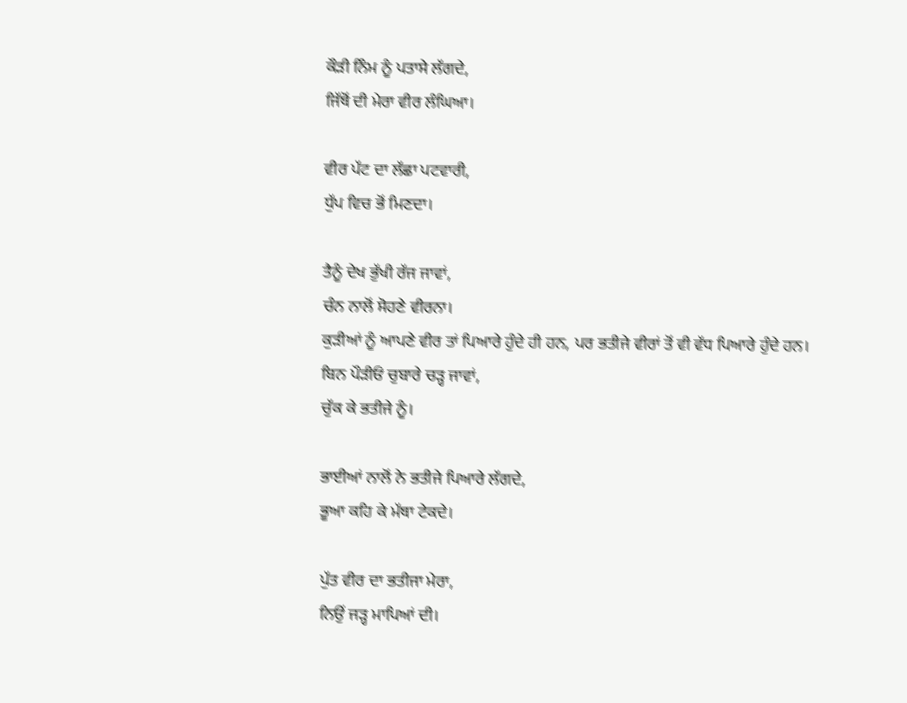ਕੌੜੀ ਨਿੰਮ ਨੂੰ ਪਤਾਸੇ ਲੱਗਦੇ,
ਜਿੱਥੋਂ ਦੀ ਮੇਰਾ ਵੀਰ ਲੰਘਿਆ।

ਵੀਰ ਪੱਟ ਦਾ ਲੱਛਾ ਪਟਵਾਰੀ,
ਧੁੱਪ ਵਿਚ ਭੋਂ ਮਿਣਦਾ।

ਤੈਨੂੰ ਦੇਖ ਭੁੱਖੀ ਰੱਜ ਜਾਵਾਂ,
ਚੰਨ ਨਾਲੋਂ ਸੋਹਣੇ ਵੀਰਨਾ।
ਕੁੜੀਆਂ ਨੂੰ ਆਪਣੇ ਵੀਰ ਤਾਂ ਪਿਆਰੇ ਹੁੰਦੇ ਹੀ ਹਨ, ਪਰ ਭਤੀਜੇ ਵੀਰਾਂ ਤੋਂ ਵੀ ਵੱਧ ਪਿਆਰੇ ਹੁੰਦੇ ਹਨ।
ਬਿਨ ਪੌੜੀਓਂ ਚੁਬਾਰੇ ਚੜ੍ਹ ਜਾਵਾਂ,
ਚੁੱਕ ਕੇ ਭਤੀਜੇ ਨੂੰ।

ਭਾਈਆਂ ਨਾਲੋਂ ਨੇ ਭਤੀਜੇ ਪਿਆਰੇ ਲੱਗਦੇ,
ਭੂਆ ਕਹਿ ਕੇ ਮੱਥਾ ਟੇਕਦੇ।

ਪੁੱਤ ਵੀਰ ਦਾ ਭਤੀਜਾ ਮੇਰਾ,
ਨਿਉਂ ਜੜ੍ਹ ਮਾਪਿਆਂ ਦੀ।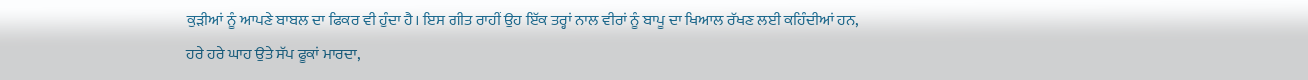ਕੁੜੀਆਂ ਨੂੰ ਆਪਣੇ ਬਾਬਲ ਦਾ ਫਿਕਰ ਵੀ ਹੁੰਦਾ ਹੈ। ਇਸ ਗੀਤ ਰਾਹੀਂ ਉਹ ਇੱਕ ਤਰ੍ਹਾਂ ਨਾਲ ਵੀਰਾਂ ਨੂੰ ਬਾਪੂ ਦਾ ਖਿਆਲ ਰੱਖਣ ਲਈ ਕਹਿੰਦੀਆਂ ਹਨ,
ਹਰੇ ਹਰੇ ਘਾਹ ਉਤੇ ਸੱਪ ਫੂਕਾਂ ਮਾਰਦਾ,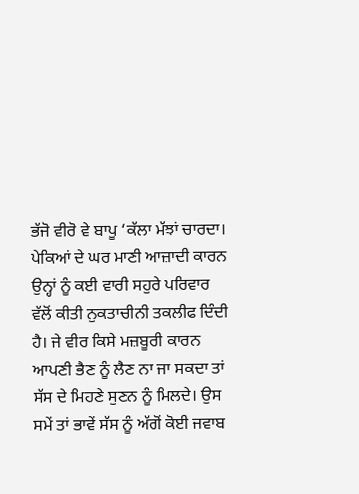ਭੱਜੋ ਵੀਰੋ ਵੇ ਬਾਪੂ ‘ਕੱਲਾ ਮੱਝਾਂ ਚਾਰਦਾ।
ਪੇਕਿਆਂ ਦੇ ਘਰ ਮਾਣੀ ਆਜ਼ਾਦੀ ਕਾਰਨ ਉਨ੍ਹਾਂ ਨੂੰ ਕਈ ਵਾਰੀ ਸਹੁਰੇ ਪਰਿਵਾਰ ਵੱਲੋਂ ਕੀਤੀ ਨੁਕਤਾਚੀਨੀ ਤਕਲੀਫ ਦਿੰਦੀ ਹੈ। ਜੇ ਵੀਰ ਕਿਸੇ ਮਜ਼ਬੂਰੀ ਕਾਰਨ ਆਪਣੀ ਭੈਣ ਨੂੰ ਲੈਣ ਨਾ ਜਾ ਸਕਦਾ ਤਾਂ ਸੱਸ ਦੇ ਮਿਹਣੇ ਸੁਣਨ ਨੂੰ ਮਿਲਦੇ। ਉਸ ਸਮੇਂ ਤਾਂ ਭਾਵੇਂ ਸੱਸ ਨੂੰ ਅੱਗੋਂ ਕੋਈ ਜਵਾਬ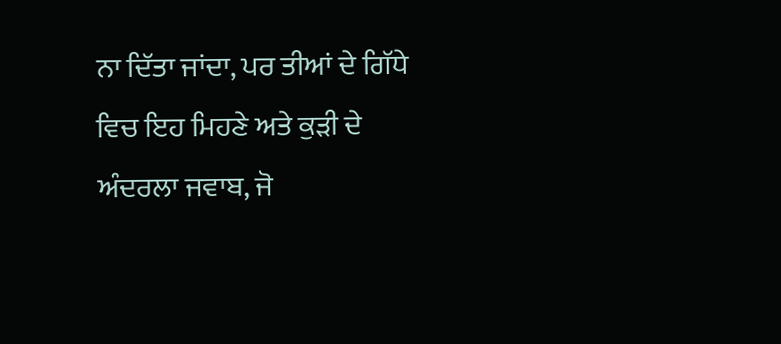ਨਾ ਦਿੱਤਾ ਜਾਂਦਾ, ਪਰ ਤੀਆਂ ਦੇ ਗਿੱਧੇ ਵਿਚ ਇਹ ਮਿਹਣੇ ਅਤੇ ਕੁੜੀ ਦੇ ਅੰਦਰਲਾ ਜਵਾਬ, ਜੋ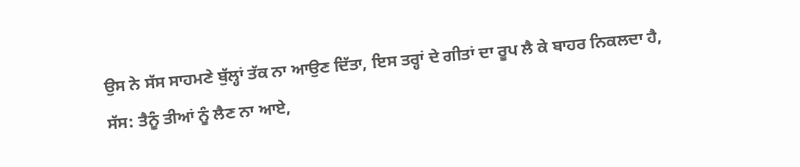ਉਸ ਨੇ ਸੱਸ ਸਾਹਮਣੇ ਬੁੱਲ੍ਹਾਂ ਤੱਕ ਨਾ ਆਉਣ ਦਿੱਤਾ, ਇਸ ਤਰ੍ਹਾਂ ਦੇ ਗੀਤਾਂ ਦਾ ਰੂਪ ਲੈ ਕੇ ਬਾਹਰ ਨਿਕਲਦਾ ਹੈ,
ਸੱਸ: ਤੈਨੂੰ ਤੀਆਂ ਨੂੰ ਲੈਣ ਨਾ ਆਏ,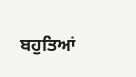ਬਹੁਤਿਆਂ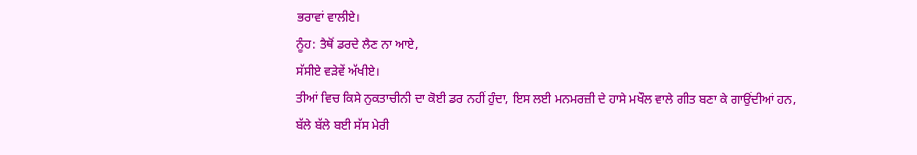ਭਰਾਵਾਂ ਵਾਲੀਏ।
ਨੂੰਹ: ਤੈਥੋਂ ਡਰਦੇ ਲੈਣ ਨਾ ਆਏ,
ਸੱਸੀਏ ਵੜੇਵੇਂ ਅੱਖੀਏ।
ਤੀਆਂ ਵਿਚ ਕਿਸੇ ਨੁਕਤਾਚੀਨੀ ਦਾ ਕੋਈ ਡਰ ਨਹੀਂ ਹੁੰਦਾ, ਇਸ ਲਈ ਮਨਮਰਜ਼ੀ ਦੇ ਹਾਸੇ ਮਖੌਲ ਵਾਲੇ ਗੀਤ ਬਣਾ ਕੇ ਗਾਉਂਦੀਆਂ ਹਨ,
ਬੱਲੇ ਬੱਲੇ ਬਈ ਸੱਸ ਮੇਰੀ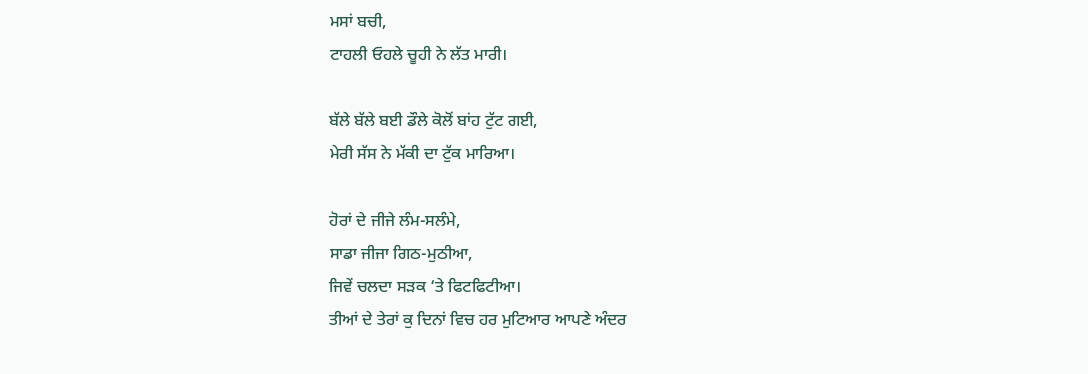ਮਸਾਂ ਬਚੀ,
ਟਾਹਲੀ ਓਹਲੇ ਚੂਹੀ ਨੇ ਲੱਤ ਮਾਰੀ।

ਬੱਲੇ ਬੱਲੇ ਬਈ ਡੌਲੇ ਕੋਲੋਂ ਬਾਂਹ ਟੁੱਟ ਗਈ,
ਮੇਰੀ ਸੱਸ ਨੇ ਮੱਕੀ ਦਾ ਟੁੱਕ ਮਾਰਿਆ।

ਹੋਰਾਂ ਦੇ ਜੀਜੇ ਲੰਮ-ਸਲੰਮੇ,
ਸਾਡਾ ਜੀਜਾ ਗਿਠ-ਮੁਠੀਆ,
ਜਿਵੇਂ ਚਲਦਾ ਸੜਕ ‘ਤੇ ਫਿਟਫਿਟੀਆ।
ਤੀਆਂ ਦੇ ਤੇਰਾਂ ਕੁ ਦਿਨਾਂ ਵਿਚ ਹਰ ਮੁਟਿਆਰ ਆਪਣੇ ਅੰਦਰ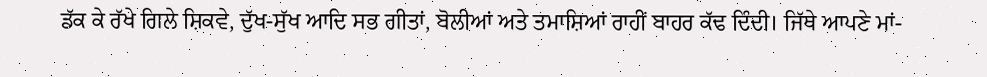ਡੱਕ ਕੇ ਰੱਖੇ ਗਿਲੇ ਸ਼ਿਕਵੇ, ਦੁੱਖ-ਸੁੱਖ ਆਦਿ ਸਭ ਗੀਤਾਂ, ਬੋਲੀਆਂ ਅਤੇ ਤਮਾਸ਼ਿਆਂ ਰਾਹੀਂ ਬਾਹਰ ਕੱਢ ਦਿੰਦੀ। ਜਿੱਥੇ ਆਪਣੇ ਮਾਂ-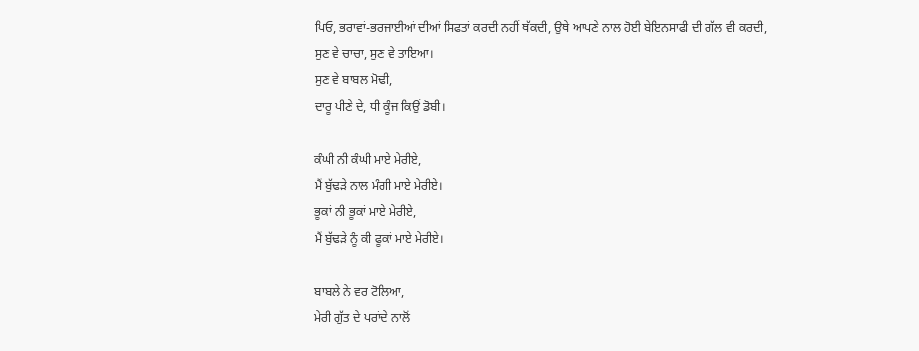ਪਿਓ, ਭਰਾਵਾਂ-ਭਰਜਾਈਆਂ ਦੀਆਂ ਸਿਫਤਾਂ ਕਰਦੀ ਨਹੀਂ ਥੱਕਦੀ, ਉਥੇ ਆਪਣੇ ਨਾਲ ਹੋਈ ਬੇਇਨਸਾਫੀ ਦੀ ਗੱਲ ਵੀ ਕਰਦੀ,
ਸੁਣ ਵੇ ਚਾਚਾ, ਸੁਣ ਵੇ ਤਾਇਆ।
ਸੁਣ ਵੇ ਬਾਬਲ ਮੋਢੀ,
ਦਾਰੂ ਪੀਣੇ ਦੇ, ਧੀ ਕੂੰਜ ਕਿਉਂ ਡੋਬੀ।

ਕੰਘੀ ਨੀ ਕੰਘੀ ਮਾਏ ਮੇਰੀਏ,
ਮੈਂ ਬੁੱਢੜੇ ਨਾਲ ਮੰਗੀ ਮਾਏ ਮੇਰੀਏ।
ਭੂਕਾਂ ਨੀ ਭੂਕਾਂ ਮਾਏ ਮੇਰੀਏ,
ਮੈਂ ਬੁੱਢੜੇ ਨੂੰ ਕੀ ਫੂਕਾਂ ਮਾਏ ਮੇਰੀਏ।

ਬਾਬਲੇ ਨੇ ਵਰ ਟੋਲਿਆ,
ਮੇਰੀ ਗੁੱਤ ਦੇ ਪਰਾਂਦੇ ਨਾਲੋਂ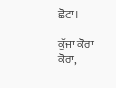ਛੋਟਾ।

ਕੁੱਜਾ ਕੋਰਾ ਕੋਰਾ,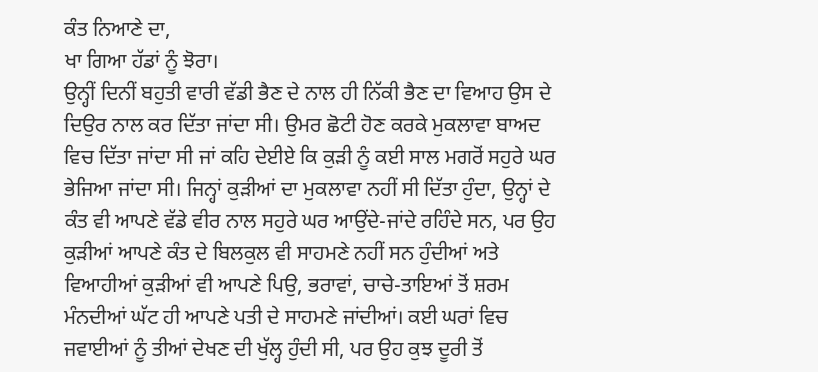ਕੰਤ ਨਿਆਣੇ ਦਾ,
ਖਾ ਗਿਆ ਹੱਡਾਂ ਨੂੰ ਝੋਰਾ।
ਉਨ੍ਹੀਂ ਦਿਨੀਂ ਬਹੁਤੀ ਵਾਰੀ ਵੱਡੀ ਭੈਣ ਦੇ ਨਾਲ ਹੀ ਨਿੱਕੀ ਭੈਣ ਦਾ ਵਿਆਹ ਉਸ ਦੇ ਦਿਉਰ ਨਾਲ ਕਰ ਦਿੱਤਾ ਜਾਂਦਾ ਸੀ। ਉਮਰ ਛੋਟੀ ਹੋਣ ਕਰਕੇ ਮੁਕਲਾਵਾ ਬਾਅਦ ਵਿਚ ਦਿੱਤਾ ਜਾਂਦਾ ਸੀ ਜਾਂ ਕਹਿ ਦੇਈਏ ਕਿ ਕੁੜੀ ਨੂੰ ਕਈ ਸਾਲ ਮਗਰੋਂ ਸਹੁਰੇ ਘਰ ਭੇਜਿਆ ਜਾਂਦਾ ਸੀ। ਜਿਨ੍ਹਾਂ ਕੁੜੀਆਂ ਦਾ ਮੁਕਲਾਵਾ ਨਹੀਂ ਸੀ ਦਿੱਤਾ ਹੁੰਦਾ, ਉਨ੍ਹਾਂ ਦੇ ਕੰਤ ਵੀ ਆਪਣੇ ਵੱਡੇ ਵੀਰ ਨਾਲ ਸਹੁਰੇ ਘਰ ਆਉਂਦੇ-ਜਾਂਦੇ ਰਹਿੰਦੇ ਸਨ, ਪਰ ਉਹ ਕੁੜੀਆਂ ਆਪਣੇ ਕੰਤ ਦੇ ਬਿਲਕੁਲ ਵੀ ਸਾਹਮਣੇ ਨਹੀਂ ਸਨ ਹੁੰਦੀਆਂ ਅਤੇ ਵਿਆਹੀਆਂ ਕੁੜੀਆਂ ਵੀ ਆਪਣੇ ਪਿਉ, ਭਰਾਵਾਂ, ਚਾਚੇ-ਤਾਇਆਂ ਤੋਂ ਸ਼ਰਮ ਮੰਨਦੀਆਂ ਘੱਟ ਹੀ ਆਪਣੇ ਪਤੀ ਦੇ ਸਾਹਮਣੇ ਜਾਂਦੀਆਂ। ਕਈ ਘਰਾਂ ਵਿਚ ਜਵਾਈਆਂ ਨੂੰ ਤੀਆਂ ਦੇਖਣ ਦੀ ਖੁੱਲ੍ਹ ਹੁੰਦੀ ਸੀ, ਪਰ ਉਹ ਕੁਝ ਦੂਰੀ ਤੋਂ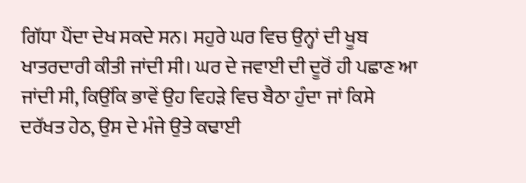ਗਿੱਧਾ ਪੈਂਦਾ ਦੇਖ ਸਕਦੇ ਸਨ। ਸਹੁਰੇ ਘਰ ਵਿਚ ਉਨ੍ਹਾਂ ਦੀ ਖੂਬ ਖਾਤਰਦਾਰੀ ਕੀਤੀ ਜਾਂਦੀ ਸੀ। ਘਰ ਦੇ ਜਵਾਈ ਦੀ ਦੂਰੋਂ ਹੀ ਪਛਾਣ ਆ ਜਾਂਦੀ ਸੀ, ਕਿਉਂਕਿ ਭਾਵੇਂ ਉਹ ਵਿਹੜੇ ਵਿਚ ਬੈਠਾ ਹੁੰਦਾ ਜਾਂ ਕਿਸੇ ਦਰੱਖਤ ਹੇਠ, ਉਸ ਦੇ ਮੰਜੇ ਉਤੇ ਕਢਾਈ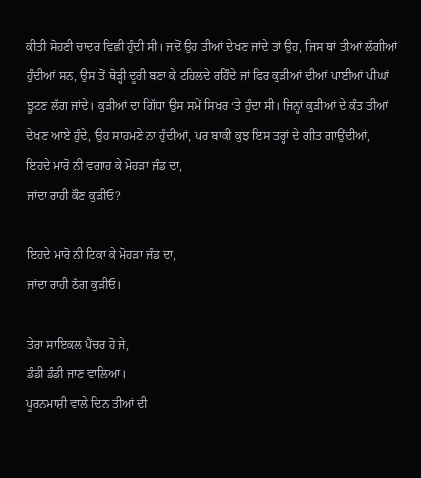ਕੀਤੀ ਸੋਹਣੀ ਚਾਦਰ ਵਿਛੀ ਹੁੰਦੀ ਸੀ। ਜਦੋਂ ਉਹ ਤੀਆਂ ਦੇਖਣ ਜਾਂਦੇ ਤਾਂ ਉਹ, ਜਿਸ ਥਾਂ ਤੀਆਂ ਲੱਗੀਆਂ ਹੁੰਦੀਆਂ ਸਨ, ਉਸ ਤੋਂ ਥੋੜ੍ਹੀ ਦੂਰੀ ਬਣਾ ਕੇ ਟਹਿਲਦੇ ਰਹਿੰਦੇ ਜਾਂ ਫਿਰ ਕੁੜੀਆਂ ਦੀਆਂ ਪਾਈਆਂ ਪੀਂਘਾਂ ਝੂਟਣ ਲੱਗ ਜਾਂਦੇ। ਕੁੜੀਆਂ ਦਾ ਗਿੱਧਾ ਉਸ ਸਮੇਂ ਸਿਖਰ ‘ਤੇ ਹੁੰਦਾ ਸੀ। ਜਿਨ੍ਹਾਂ ਕੁੜੀਆਂ ਦੇ ਕੰਤ ਤੀਆਂ ਦੇਖਣ ਆਏ ਹੁੰਦੇ, ਉਹ ਸਾਹਮਣੇ ਨਾ ਹੁੰਦੀਆਂ, ਪਰ ਬਾਕੀ ਕੁਝ ਇਸ ਤਰ੍ਹਾਂ ਦੇ ਗੀਤ ਗਾਉਂਦੀਆਂ,
ਇਹਦੇ ਮਾਰੋ ਨੀ ਵਗਾਹ ਕੇ ਮੋਹੜਾ ਜੰਡ ਦਾ,
ਜਾਂਦਾ ਰਾਹੀ ਕੌਣ ਕੁੜੀਓ?

ਇਹਦੇ ਮਾਰੋ ਨੀ ਟਿਕਾ ਕੇ ਮੋਹੜਾ ਜੰਡ ਦਾ,
ਜਾਂਦਾ ਰਾਹੀ ਠੱਗ ਕੁੜੀਓ।

ਤੇਰਾ ਸਾਇਕਲ ਪੈਂਚਰ ਹੋ ਜੇ,
ਡੰਡੀ ਡੰਡੀ ਜਾਣ ਵਾਲਿਆ।
ਪੂਰਨਮਾਸ਼ੀ ਵਾਲੇ ਦਿਨ ਤੀਆਂ ਦੀ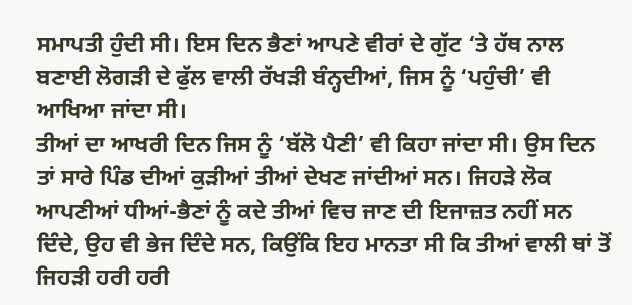ਸਮਾਪਤੀ ਹੁੰਦੀ ਸੀ। ਇਸ ਦਿਨ ਭੈਣਾਂ ਆਪਣੇ ਵੀਰਾਂ ਦੇ ਗੁੱਟ ‘ਤੇ ਹੱਥ ਨਾਲ ਬਣਾਈ ਲੋਗੜੀ ਦੇ ਫੁੱਲ ਵਾਲੀ ਰੱਖੜੀ ਬੰਨ੍ਹਦੀਆਂ, ਜਿਸ ਨੂੰ ‘ਪਹੁੰਚੀ’ ਵੀ ਆਖਿਆ ਜਾਂਦਾ ਸੀ।
ਤੀਆਂ ਦਾ ਆਖਰੀ ਦਿਨ ਜਿਸ ਨੂੰ ‘ਬੱਲੋ ਪੈਣੀ’ ਵੀ ਕਿਹਾ ਜਾਂਦਾ ਸੀ। ਉਸ ਦਿਨ ਤਾਂ ਸਾਰੇ ਪਿੰਡ ਦੀਆਂ ਕੁੜੀਆਂ ਤੀਆਂ ਦੇਖਣ ਜਾਂਦੀਆਂ ਸਨ। ਜਿਹੜੇ ਲੋਕ ਆਪਣੀਆਂ ਧੀਆਂ-ਭੈਣਾਂ ਨੂੰ ਕਦੇ ਤੀਆਂ ਵਿਚ ਜਾਣ ਦੀ ਇਜਾਜ਼ਤ ਨਹੀਂ ਸਨ ਦਿੰਦੇ, ਉਹ ਵੀ ਭੇਜ ਦਿੰਦੇ ਸਨ, ਕਿਉਂਕਿ ਇਹ ਮਾਨਤਾ ਸੀ ਕਿ ਤੀਆਂ ਵਾਲੀ ਥਾਂ ਤੋਂ ਜਿਹੜੀ ਹਰੀ ਹਰੀ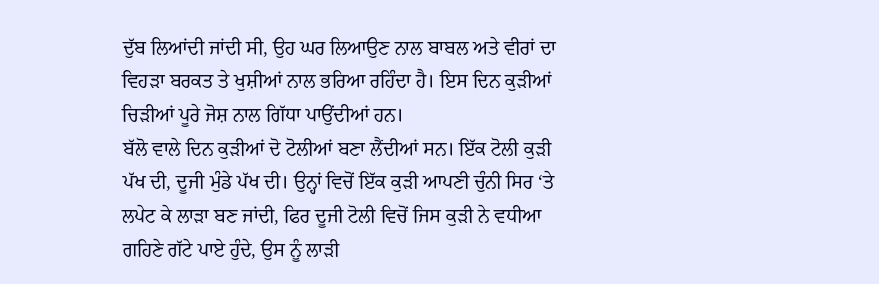ਦੁੱਬ ਲਿਆਂਦੀ ਜਾਂਦੀ ਸੀ, ਉਹ ਘਰ ਲਿਆਉਣ ਨਾਲ ਬਾਬਲ ਅਤੇ ਵੀਰਾਂ ਦਾ ਵਿਹੜਾ ਬਰਕਤ ਤੇ ਖੁਸ਼ੀਆਂ ਨਾਲ ਭਰਿਆ ਰਹਿੰਦਾ ਹੈ। ਇਸ ਦਿਨ ਕੁੜੀਆਂ ਚਿੜੀਆਂ ਪੂਰੇ ਜੋਸ਼ ਨਾਲ ਗਿੱਧਾ ਪਾਉਂਦੀਆਂ ਹਨ।
ਬੱਲੋ ਵਾਲੇ ਦਿਨ ਕੁੜੀਆਂ ਦੋ ਟੋਲੀਆਂ ਬਣਾ ਲੈਂਦੀਆਂ ਸਨ। ਇੱਕ ਟੋਲੀ ਕੁੜੀ ਪੱਖ ਦੀ, ਦੂਜੀ ਮੁੰਡੇ ਪੱਖ ਦੀ। ਉਨ੍ਹਾਂ ਵਿਚੋਂ ਇੱਕ ਕੁੜੀ ਆਪਣੀ ਚੁੰਨੀ ਸਿਰ ‘ਤੇ ਲਪੇਟ ਕੇ ਲਾੜਾ ਬਣ ਜਾਂਦੀ, ਫਿਰ ਦੂਜੀ ਟੋਲੀ ਵਿਚੋਂ ਜਿਸ ਕੁੜੀ ਨੇ ਵਧੀਆ ਗਹਿਣੇ ਗੱਟੇ ਪਾਏ ਹੁੰਦੇ, ਉਸ ਨੂੰ ਲਾੜੀ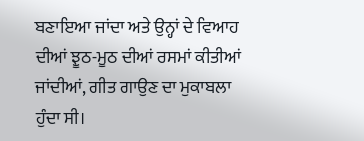ਬਣਾਇਆ ਜਾਂਦਾ ਅਤੇ ਉਨ੍ਹਾਂ ਦੇ ਵਿਆਹ ਦੀਆਂ ਝੂਠ-ਮੂਠ ਦੀਆਂ ਰਸਮਾਂ ਕੀਤੀਆਂ ਜਾਂਦੀਆਂ, ਗੀਤ ਗਾਉਣ ਦਾ ਮੁਕਾਬਲਾ ਹੁੰਦਾ ਸੀ।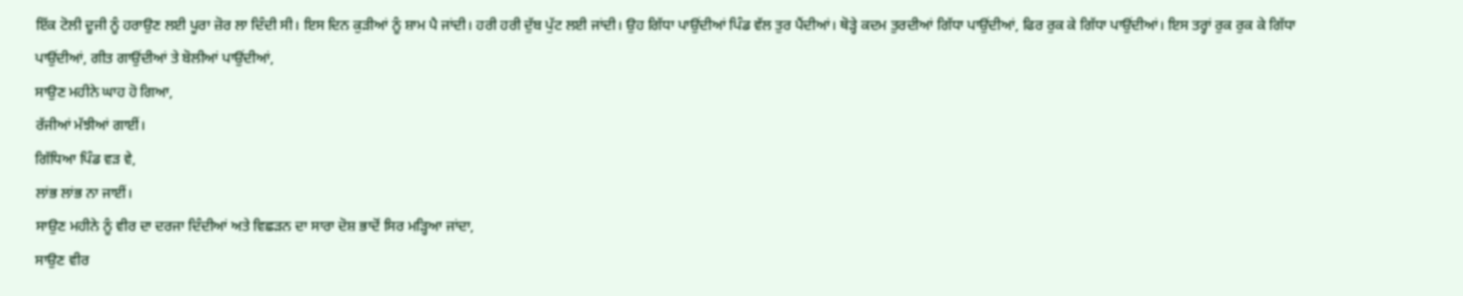ਇੱਕ ਟੋਲੀ ਦੂਜੀ ਨੂੰ ਹਰਾਉਣ ਲਈ ਪੂਰਾ ਜ਼ੋਰ ਲਾ ਦਿੰਦੀ ਸੀ। ਇਸ ਦਿਨ ਕੁੜੀਆਂ ਨੂੰ ਸ਼ਾਮ ਪੈ ਜਾਂਦੀ। ਹਰੀ ਹਰੀ ਦੁੱਬ ਪੁੱਟ ਲਈ ਜਾਂਦੀ। ਉਹ ਗਿੱਧਾ ਪਾਉਂਦੀਆਂ ਪਿੰਡ ਵੱਲ ਤੁਰ ਪੈਂਦੀਆਂ। ਥੋੜ੍ਹੇ ਕਦਮ ਤੁਰਦੀਆਂ ਗਿੱਧਾ ਪਾਉਂਦੀਆਂ, ਫਿਰ ਰੁਕ ਕੇ ਗਿੱਧਾ ਪਾਉਂਦੀਆਂ। ਇਸ ਤਰ੍ਹਾਂ ਰੁਕ ਰੁਕ ਕੇ ਗਿੱਧਾ ਪਾਉਂਦੀਆਂ, ਗੀਤ ਗਾਉਂਦੀਆਂ ਤੇ ਬੋਲੀਆਂ ਪਾਉਂਦੀਆਂ,
ਸਾਉਣ ਮਹੀਨੇ ਘਾਹ ਹੋ ਗਿਆ,
ਰੱਜੀਆਂ ਮੱਝੀਆਂ ਗਾਈਂ।
ਗਿੱਧਿਆ ਪਿੰਡ ਵੜ ਵੇ,
ਲਾਂਭ ਲਾਂਭ ਨਾ ਜਾਈਂ।
ਸਾਉਣ ਮਹੀਨੇ ਨੂੰ ਵੀਰ ਦਾ ਦਰਜਾ ਦਿੰਦੀਆਂ ਅਤੇ ਵਿਛੜਨ ਦਾ ਸਾਰਾ ਦੋਸ਼ ਭਾਦੋਂ ਸਿਰ ਮੜ੍ਹਿਆ ਜਾਂਦਾ,
ਸਾਉਣ ਵੀਰ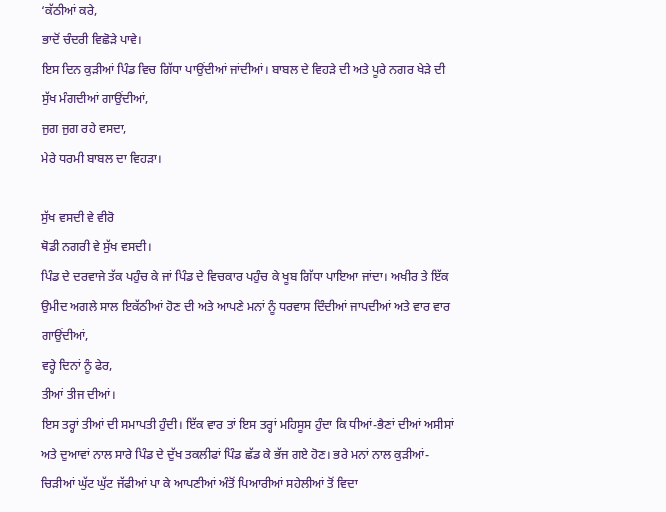‘ਕੱਠੀਆਂ ਕਰੇ,
ਭਾਦੋਂ ਚੰਦਰੀ ਵਿਛੋੜੇ ਪਾਵੇ।
ਇਸ ਦਿਨ ਕੁੜੀਆਂ ਪਿੰਡ ਵਿਚ ਗਿੱਧਾ ਪਾਉਂਦੀਆਂ ਜਾਂਦੀਆਂ। ਬਾਬਲ ਦੇ ਵਿਹੜੇ ਦੀ ਅਤੇ ਪੂਰੇ ਨਗਰ ਖੇੜੇ ਦੀ ਸੁੱਖ ਮੰਗਦੀਆਂ ਗਾਉਂਦੀਆਂ,
ਜੁਗ ਜੁਗ ਰਹੇ ਵਸਦਾ,
ਮੇਰੇ ਧਰਮੀ ਬਾਬਲ ਦਾ ਵਿਹੜਾ।

ਸੁੱਖ ਵਸਦੀ ਵੇ ਵੀਰੋ
ਥੋਡੀ ਨਗਰੀ ਵੇ ਸੁੱਖ ਵਸਦੀ।
ਪਿੰਡ ਦੇ ਦਰਵਾਜੇ ਤੱਕ ਪਹੁੰਚ ਕੇ ਜਾਂ ਪਿੰਡ ਦੇ ਵਿਚਕਾਰ ਪਹੁੰਚ ਕੇ ਖੂਬ ਗਿੱਧਾ ਪਾਇਆ ਜਾਂਦਾ। ਅਖੀਰ ਤੇ ਇੱਕ ਉਮੀਦ ਅਗਲੇ ਸਾਲ ਇਕੱਠੀਆਂ ਹੋਣ ਦੀ ਅਤੇ ਆਪਣੇ ਮਨਾਂ ਨੂੰ ਧਰਵਾਸ ਦਿੰਦੀਆਂ ਜਾਪਦੀਆਂ ਅਤੇ ਵਾਰ ਵਾਰ ਗਾਉਂਦੀਆਂ,
ਵਰ੍ਹੇ ਦਿਨਾਂ ਨੂੰ ਫੇਰ,
ਤੀਆਂ ਤੀਜ ਦੀਆਂ।
ਇਸ ਤਰ੍ਹਾਂ ਤੀਆਂ ਦੀ ਸਮਾਪਤੀ ਹੁੰਦੀ। ਇੱਕ ਵਾਰ ਤਾਂ ਇਸ ਤਰ੍ਹਾਂ ਮਹਿਸੂਸ ਹੁੰਦਾ ਕਿ ਧੀਆਂ-ਭੈਣਾਂ ਦੀਆਂ ਅਸੀਸਾਂ ਅਤੇ ਦੁਆਵਾਂ ਨਾਲ ਸਾਰੇ ਪਿੰਡ ਦੇ ਦੁੱਖ ਤਕਲੀਫਾਂ ਪਿੰਡ ਛੱਡ ਕੇ ਭੱਜ ਗਏ ਹੋਣ। ਭਰੇ ਮਨਾਂ ਨਾਲ ਕੁੜੀਆਂ-ਚਿੜੀਆਂ ਘੁੱਟ ਘੁੱਟ ਜੱਫੀਆਂ ਪਾ ਕੇ ਆਪਣੀਆਂ ਅੰਤੋਂ ਪਿਆਰੀਆਂ ਸਹੇਲੀਆਂ ਤੋਂ ਵਿਦਾ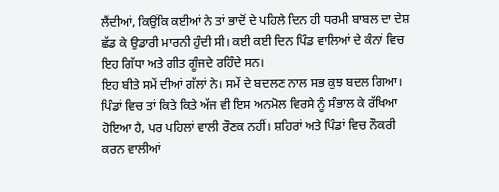ਲੈਂਦੀਆਂ, ਕਿਉਂਕਿ ਕਈਆਂ ਨੇ ਤਾਂ ਭਾਦੋਂ ਦੇ ਪਹਿਲੇ ਦਿਨ ਹੀ ਧਰਮੀ ਬਾਬਲ ਦਾ ਦੇਸ਼ ਛੱਡ ਕੇ ਉਡਾਰੀ ਮਾਰਨੀ ਹੁੰਦੀ ਸੀ। ਕਈ ਕਈ ਦਿਨ ਪਿੰਡ ਵਾਲਿਆਂ ਦੇ ਕੰਨਾਂ ਵਿਚ ਇਹ ਗਿੱਧਾ ਅਤੇ ਗੀਤ ਗੂੰਜਦੇ ਰਹਿੰਦੇ ਸਨ।
ਇਹ ਬੀਤੇ ਸਮੇਂ ਦੀਆਂ ਗੱਲਾਂ ਨੇ। ਸਮੇਂ ਦੇ ਬਦਲਣ ਨਾਲ ਸਭ ਕੁਝ ਬਦਲ ਗਿਆ। ਪਿੰਡਾਂ ਵਿਚ ਤਾਂ ਕਿਤੇ ਕਿਤੇ ਅੱਜ ਵੀ ਇਸ ਅਨਮੋਲ ਵਿਰਸੇ ਨੂੰ ਸੰਭਾਲ ਕੇ ਰੱਖਿਆ ਹੋਇਆ ਹੈ, ਪਰ ਪਹਿਲਾਂ ਵਾਲੀ ਰੌਣਕ ਨਹੀਂ। ਸ਼ਹਿਰਾਂ ਅਤੇ ਪਿੰਡਾਂ ਵਿਚ ਨੌਕਰੀ ਕਰਨ ਵਾਲੀਆਂ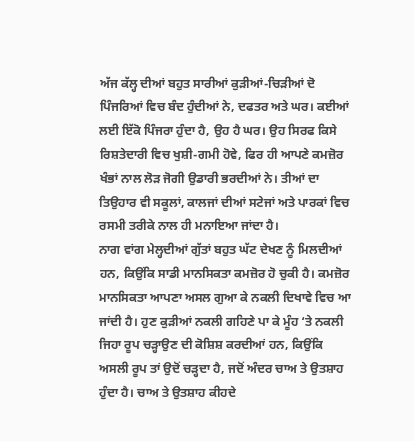ਅੱਜ ਕੱਲ੍ਹ ਦੀਆਂ ਬਹੁਤ ਸਾਰੀਆਂ ਕੁੜੀਆਂ-ਚਿੜੀਆਂ ਦੋ ਪਿੰਜਰਿਆਂ ਵਿਚ ਬੰਦ ਹੁੰਦੀਆਂ ਨੇ, ਦਫਤਰ ਅਤੇ ਘਰ। ਕਈਆਂ ਲਈ ਇੱਕੋ ਪਿੰਜਰਾ ਹੁੰਦਾ ਹੈ, ਉਹ ਹੈ ਘਰ। ਉਹ ਸਿਰਫ ਕਿਸੇ ਰਿਸ਼ਤੇਦਾਰੀ ਵਿਚ ਖੁਸ਼ੀ-ਗਮੀ ਹੋਵੇ, ਫਿਰ ਹੀ ਆਪਣੇ ਕਮਜ਼ੋਰ ਖੰਭਾਂ ਨਾਲ ਲੋੜ ਜੋਗੀ ਉਡਾਰੀ ਭਰਦੀਆਂ ਨੇ। ਤੀਆਂ ਦਾ ਤਿਉਹਾਰ ਵੀ ਸਕੂਲਾਂ, ਕਾਲਜਾਂ ਦੀਆਂ ਸਟੇਜਾਂ ਅਤੇ ਪਾਰਕਾਂ ਵਿਚ ਰਸਮੀ ਤਰੀਕੇ ਨਾਲ ਹੀ ਮਨਾਇਆ ਜਾਂਦਾ ਹੈ।
ਨਾਗ ਵਾਂਗ ਮੇਲ੍ਹਦੀਆਂ ਗੁੱਤਾਂ ਬਹੁਤ ਘੱਟ ਦੇਖਣ ਨੂੰ ਮਿਲਦੀਆਂ ਹਨ, ਕਿਉਂਕਿ ਸਾਡੀ ਮਾਨਸਿਕਤਾ ਕਮਜ਼ੋਰ ਹੋ ਚੁਕੀ ਹੈ। ਕਮਜ਼ੋਰ ਮਾਨਸਿਕਤਾ ਆਪਣਾ ਅਸਲ ਗੁਆ ਕੇ ਨਕਲੀ ਦਿਖਾਵੇ ਵਿਚ ਆ ਜਾਂਦੀ ਹੈ। ਹੁਣ ਕੁੜੀਆਂ ਨਕਲੀ ਗਹਿਣੇ ਪਾ ਕੇ ਮੂੰਹ ‘ਤੇ ਨਕਲੀ ਜਿਹਾ ਰੂਪ ਚੜ੍ਹਾਉਣ ਦੀ ਕੋਸ਼ਿਸ਼ ਕਰਦੀਆਂ ਹਨ, ਕਿਉਂਕਿ ਅਸਲੀ ਰੂਪ ਤਾਂ ਉਦੋਂ ਚੜ੍ਹਦਾ ਹੈ, ਜਦੋਂ ਅੰਦਰ ਚਾਅ ਤੇ ਉਤਸ਼ਾਹ ਹੁੰਦਾ ਹੈ। ਚਾਅ ਤੇ ਉਤਸ਼ਾਹ ਕੀਹਦੇ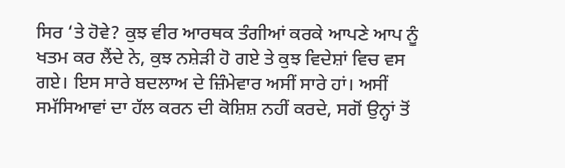ਸਿਰ ‘ਤੇ ਹੋਵੇ? ਕੁਝ ਵੀਰ ਆਰਥਕ ਤੰਗੀਆਂ ਕਰਕੇ ਆਪਣੇ ਆਪ ਨੂੰ ਖਤਮ ਕਰ ਲੈਂਦੇ ਨੇ, ਕੁਝ ਨਸ਼ੇੜੀ ਹੋ ਗਏ ਤੇ ਕੁਝ ਵਿਦੇਸ਼ਾਂ ਵਿਚ ਵਸ ਗਏ। ਇਸ ਸਾਰੇ ਬਦਲਾਅ ਦੇ ਜ਼ਿੰਮੇਵਾਰ ਅਸੀਂ ਸਾਰੇ ਹਾਂ। ਅਸੀਂ ਸਮੱਸਿਆਵਾਂ ਦਾ ਹੱਲ ਕਰਨ ਦੀ ਕੋਸ਼ਿਸ਼ ਨਹੀਂ ਕਰਦੇ, ਸਗੋਂ ਉਨ੍ਹਾਂ ਤੋਂ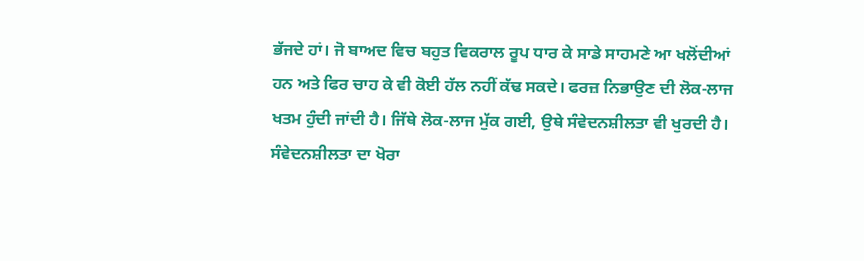ਭੱਜਦੇ ਹਾਂ। ਜੋ ਬਾਅਦ ਵਿਚ ਬਹੁਤ ਵਿਕਰਾਲ ਰੂਪ ਧਾਰ ਕੇ ਸਾਡੇ ਸਾਹਮਣੇ ਆ ਖਲੋਂਦੀਆਂ ਹਨ ਅਤੇ ਫਿਰ ਚਾਹ ਕੇ ਵੀ ਕੋਈ ਹੱਲ ਨਹੀਂ ਕੱਢ ਸਕਦੇ। ਫਰਜ਼ ਨਿਭਾਉਣ ਦੀ ਲੋਕ-ਲਾਜ ਖਤਮ ਹੁੰਦੀ ਜਾਂਦੀ ਹੈ। ਜਿੱਥੇ ਲੋਕ-ਲਾਜ ਮੁੱਕ ਗਈ, ਉਥੇ ਸੰਵੇਦਨਸ਼ੀਲਤਾ ਵੀ ਖੁਰਦੀ ਹੈ। ਸੰਵੇਦਨਸ਼ੀਲਤਾ ਦਾ ਖੋਰਾ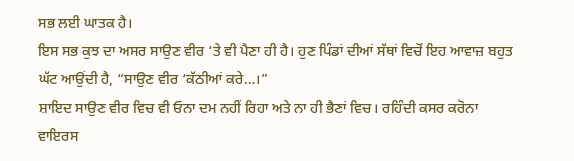ਸਭ ਲਈ ਘਾਤਕ ਹੈ।
ਇਸ ਸਭ ਕੁਝ ਦਾ ਅਸਰ ਸਾਉਣ ਵੀਰ ‘ਤੇ ਵੀ ਪੈਣਾ ਹੀ ਹੈ। ਹੁਣ ਪਿੰਡਾਂ ਦੀਆਂ ਸੱਥਾਂ ਵਿਚੋਂ ਇਹ ਆਵਾਜ਼ ਬਹੁਤ ਘੱਟ ਆਉਂਦੀ ਹੈ, “ਸਾਉਣ ਵੀਰ ‘ਕੱਠੀਆਂ ਕਰੇ…।”
ਸ਼ਾਇਦ ਸਾਉਣ ਵੀਰ ਵਿਚ ਵੀ ਓਨਾ ਦਮ ਨਹੀਂ ਰਿਹਾ ਅਤੇ ਨਾ ਹੀ ਭੈਣਾਂ ਵਿਚ। ਰਹਿੰਦੀ ਕਸਰ ਕਰੋਨਾ ਵਾਇਰਸ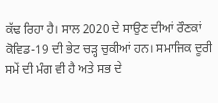ਕੱਢ ਰਿਹਾ ਹੈ। ਸਾਲ 2020 ਦੇ ਸਾਉਣ ਦੀਆਂ ਰੌਣਕਾਂ ਕੋਵਿਡ-19 ਦੀ ਭੇਟ ਚੜ੍ਹ ਚੁਕੀਆਂ ਹਨ। ਸਮਾਜਿਕ ਦੂਰੀ ਸਮੇਂ ਦੀ ਮੰਗ ਵੀ ਹੈ ਅਤੇ ਸਭ ਦੇ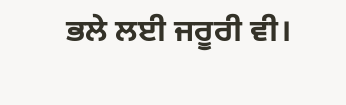ਭਲੇ ਲਈ ਜਰੂਰੀ ਵੀ।